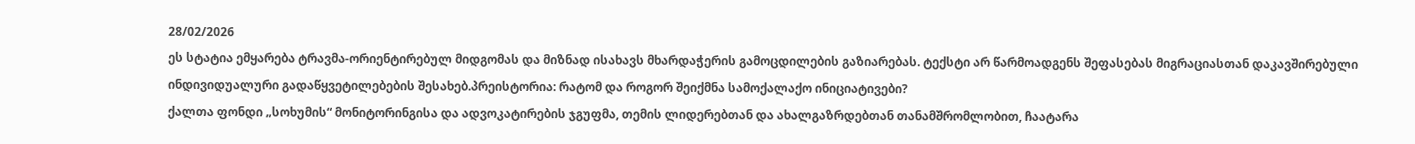28/02/2026
ეს სტატია ემყარება ტრავმა-ორიენტირებულ მიდგომას და მიზნად ისახავს მხარდაჭერის გამოცდილების გაზიარებას. ტექსტი არ წარმოადგენს შეფასებას მიგრაციასთან დაკავშირებული ინდივიდუალური გადაწყვეტილებების შესახებ.პრეისტორია: რატომ და როგორ შეიქმნა სამოქალაქო ინიციატივები?
ქალთა ფონდი „სოხუმის“ მონიტორინგისა და ადვოკატირების ჯგუფმა, თემის ლიდერებთან და ახალგაზრდებთან თანამშრომლობით, ჩაატარა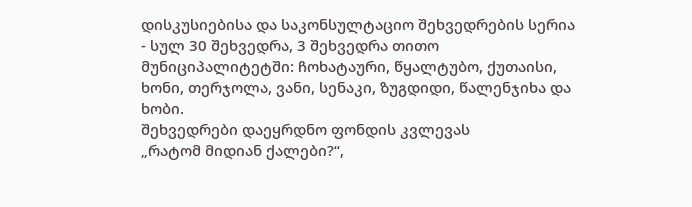დისკუსიებისა და საკონსულტაციო შეხვედრების სერია - სულ 30 შეხვედრა, 3 შეხვედრა თითო მუნიციპალიტეტში: ჩოხატაური, წყალტუბო, ქუთაისი, ხონი, თერჯოლა, ვანი, სენაკი, ზუგდიდი, წალენჯიხა და ხობი.
შეხვედრები დაეყრდნო ფონდის კვლევას
„რატომ მიდიან ქალები?“,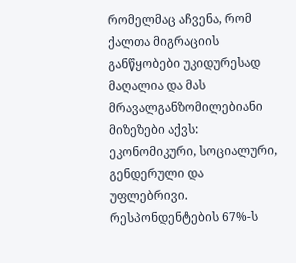რომელმაც აჩვენა, რომ ქალთა მიგრაციის განწყობები უკიდურესად მაღალია და მას მრავალგანზომილებიანი მიზეზები აქვს: ეკონომიკური, სოციალური, გენდერული და უფლებრივი. რესპონდენტების 67%-ს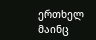ერთხელ მაინც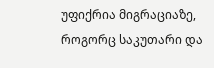უფიქრია მიგრაციაზე, როგორც საკუთარი და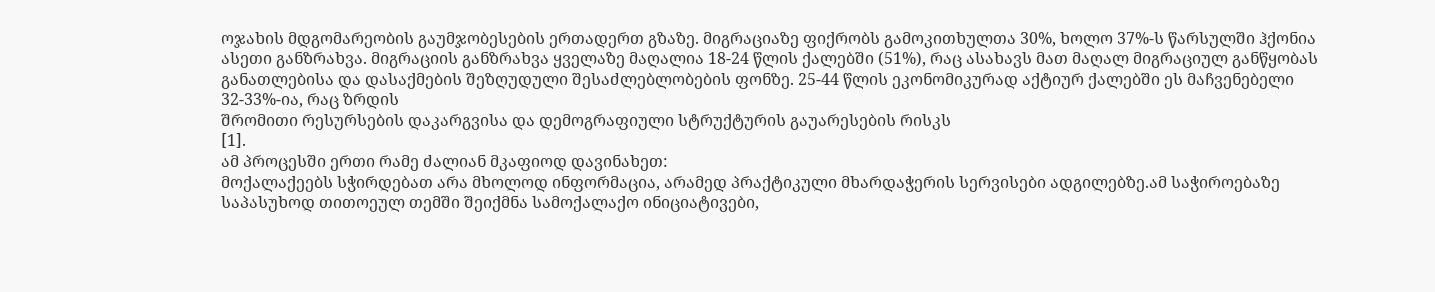ოჯახის მდგომარეობის გაუმჯობესების ერთადერთ გზაზე. მიგრაციაზე ფიქრობს გამოკითხულთა 30%, ხოლო 37%-ს წარსულში ჰქონია ასეთი განზრახვა. მიგრაციის განზრახვა ყველაზე მაღალია 18-24 წლის ქალებში (51%), რაც ასახავს მათ მაღალ მიგრაციულ განწყობას განათლებისა და დასაქმების შეზღუდული შესაძლებლობების ფონზე. 25-44 წლის ეკონომიკურად აქტიურ ქალებში ეს მაჩვენებელი 32-33%-ია, რაც ზრდის
შრომითი რესურსების დაკარგვისა და დემოგრაფიული სტრუქტურის გაუარესების რისკს
[1].
ამ პროცესში ერთი რამე ძალიან მკაფიოდ დავინახეთ:
მოქალაქეებს სჭირდებათ არა მხოლოდ ინფორმაცია, არამედ პრაქტიკული მხარდაჭერის სერვისები ადგილებზე.ამ საჭიროებაზე საპასუხოდ თითოეულ თემში შეიქმნა სამოქალაქო ინიციატივები,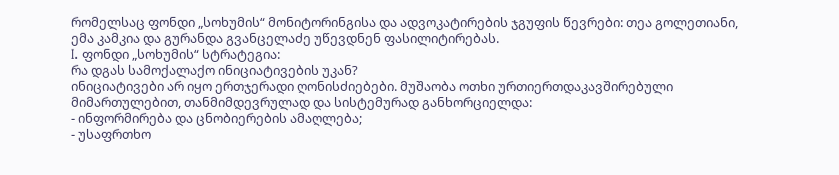რომელსაც ფონდი „სოხუმის“ მონიტორინგისა და ადვოკატირების ჯგუფის წევრები: თეა გოლეთიანი, ემა კამკია და გურანდა გვანცელაძე უწევდნენ ფასილიტირებას.
I. ფონდი „სოხუმის“ სტრატეგია:
რა დგას სამოქალაქო ინიციატივების უკან?
ინიციატივები არ იყო ერთჯერადი ღონისძიებები. მუშაობა ოთხი ურთიერთდაკავშირებული მიმართულებით, თანმიმდევრულად და სისტემურად განხორციელდა:
- ინფორმირება და ცნობიერების ამაღლება;
- უსაფრთხო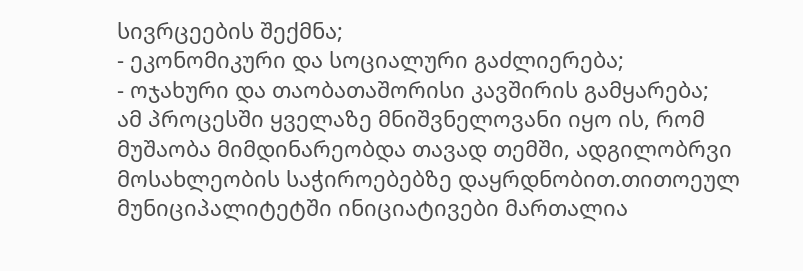სივრცეების შექმნა;
- ეკონომიკური და სოციალური გაძლიერება;
- ოჯახური და თაობათაშორისი კავშირის გამყარება;
ამ პროცესში ყველაზე მნიშვნელოვანი იყო ის, რომ
მუშაობა მიმდინარეობდა თავად თემში, ადგილობრვი მოსახლეობის საჭიროებებზე დაყრდნობით.თითოეულ მუნიციპალიტეტში ინიციატივები მართალია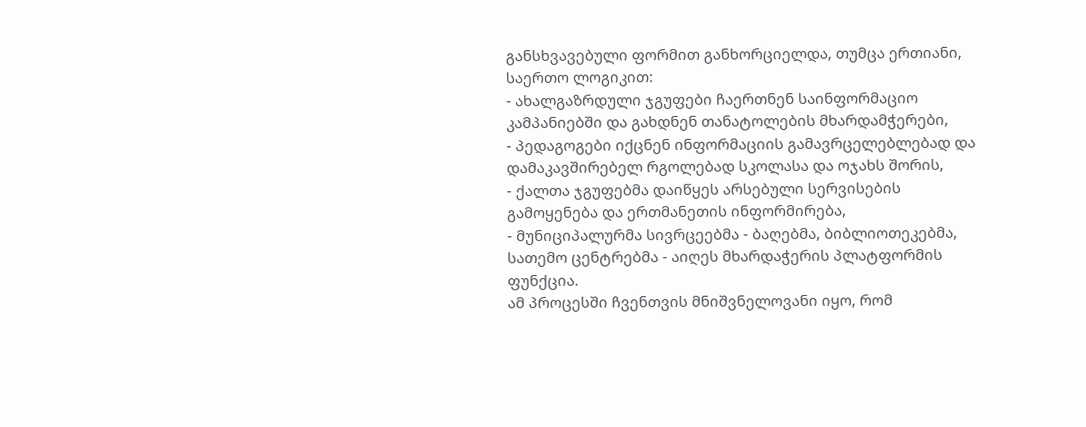განსხვავებული ფორმით განხორციელდა, თუმცა ერთიანი, საერთო ლოგიკით:
- ახალგაზრდული ჯგუფები ჩაერთნენ საინფორმაციო კამპანიებში და გახდნენ თანატოლების მხარდამჭერები,
- პედაგოგები იქცნენ ინფორმაციის გამავრცელებლებად და დამაკავშირებელ რგოლებად სკოლასა და ოჯახს შორის,
- ქალთა ჯგუფებმა დაიწყეს არსებული სერვისების გამოყენება და ერთმანეთის ინფორმირება,
- მუნიციპალურმა სივრცეებმა - ბაღებმა, ბიბლიოთეკებმა, სათემო ცენტრებმა - აიღეს მხარდაჭერის პლატფორმის ფუნქცია.
ამ პროცესში ჩვენთვის მნიშვნელოვანი იყო, რომ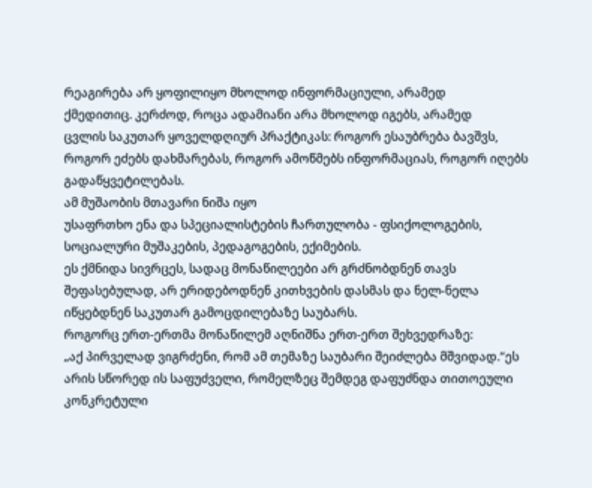რეაგირება არ ყოფილიყო მხოლოდ ინფორმაციული, არამედ
ქმედითიც. კერძოდ, როცა ადამიანი არა მხოლოდ იგებს, არამედ
ცვლის საკუთარ ყოველდღიურ პრაქტიკას: როგორ ესაუბრება ბავშვს, როგორ ეძებს დახმარებას, როგორ ამოწმებს ინფორმაციას, როგორ იღებს გადაწყვეტილებას.
ამ მუშაობის მთავარი ნიშა იყო
უსაფრთხო ენა და სპეციალისტების ჩართულობა - ფსიქოლოგების, სოციალური მუშაკების, პედაგოგების, ექიმების.
ეს ქმნიდა სივრცეს, სადაც მონაწილეები არ გრძნობდნენ თავს შეფასებულად, არ ერიდებოდნენ კითხვების დასმას და ნელ-ნელა იწყებდნენ საკუთარ გამოცდილებაზე საუბარს.
როგორც ერთ-ერთმა მონაწილემ აღნიშნა ერთ-ერთ შეხვედრაზე:
„აქ პირველად ვიგრძენი, რომ ამ თემაზე საუბარი შეიძლება მშვიდად.“ეს არის სწორედ ის საფუძველი, რომელზეც შემდეგ დაფუძნდა თითოეული კონკრეტული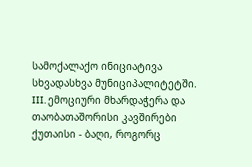სამოქალაქო ინიციატივა სხვადასხვა მუნიციპალიტეტში.
III. ემოციური მხარდაჭერა და თაობათაშორისი კავშირები
ქუთაისი - ბაღი, როგორც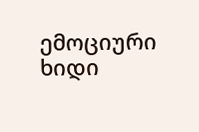ემოციური ხიდი